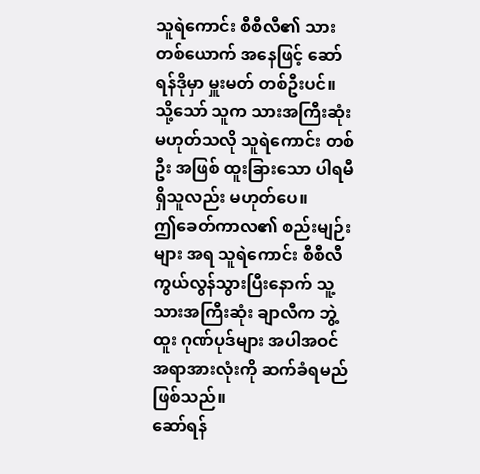သူရဲကောင်း စီစီလီ၏ သား တစ်ယောက် အနေဖြင့် ဆော်ရန်ဒိုမှာ မှူးမတ် တစ်ဦးပင်။
သို့သော် သူက သားအကြီးဆုံး မဟုတ်သလို သူရဲကောင်း တစ်ဦး အဖြစ် ထူးခြားသော ပါရမီ ရှိသူလည်း မဟုတ်ပေ။
ဤခေတ်ကာလ၏ စည်းမျဉ်းများ အရ သူရဲကောင်း စီစီလီ ကွယ်လွန်သွားပြီးနောက် သူ့ သားအကြီးဆုံး ချာလီက ဘွဲ့ထူး ဂုဏ်ပုဒ်များ အပါအဝင် အရာအားလုံးကို ဆက်ခံရမည် ဖြစ်သည်။
ဆော်ရန်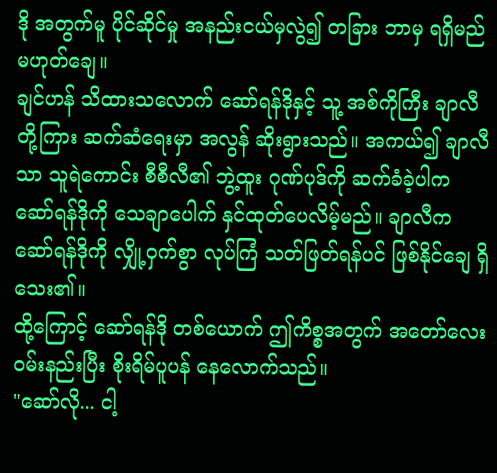ဒို အတွက်မူ ပိုင်ဆိုင်မှု အနည်းငယ်မှလွဲ၍ တခြား ဘာမှ ရရှိမည် မဟုတ်ချေ။
ချင်ဟန် သိထားသလောက် ဆော်ရန်ဒိုနှင့် သူ့ အစ်ကိုကြီး ချာလီတို့ကြား ဆက်ဆံရေးမှာ အလွန် ဆိုးရွားသည်။ အကယ်၍ ချာလီသာ သူရဲကောင်း စီစီလီ၏ ဘွဲ့ထူး ဂုဏ်ပုဒ်ကို ဆက်ခံခဲ့ပါက ဆော်ရန်ဒိုကို သေချာပေါက် နှင်ထုတ်ပေလိမ့်မည်။ ချာလီက ဆော်ရန်ဒိုကို လျှို့ဝှက်စွာ လုပ်ကြံ သတ်ဖြတ်ရန်ပင် ဖြစ်နိုင်ချေ ရှိသေး၏။
ထို့ကြောင့် ဆော်ရန်ဒို တစ်ယောက် ဤကိစ္စအတွက် အတော်လေး ဝမ်းနည်းပြီး စိုးရိမ်ပူပန် နေလောက်သည်။
"ဆော်လို... ငါ့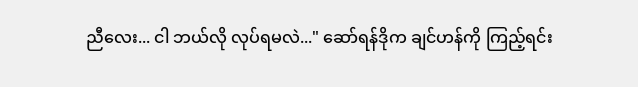ညီလေး... ငါ ဘယ်လို လုပ်ရမလဲ..." ဆော်ရန်ဒိုက ချင်ဟန်ကို ကြည့်ရင်း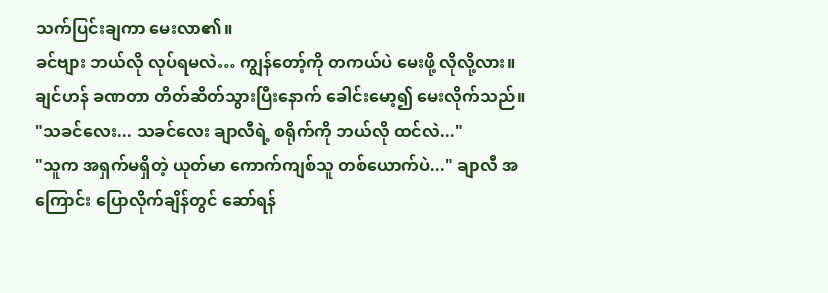သက်ပြင်းချကာ မေးလာ၏။
ခင်ဗျား ဘယ်လို လုပ်ရမလဲ… ကျွန်တော့်ကို တကယ်ပဲ မေးဖို့ လိုလို့လား။
ချင်ဟန် ခဏတာ တိတ်ဆိတ်သွားပြီးနောက် ခေါင်းမော့၍ မေးလိုက်သည်။
"သခင်လေး... သခင်လေး ချာလီရဲ့ စရိုက်ကို ဘယ်လို ထင်လဲ..."
"သူက အရှက်မရှိတဲ့ ယုတ်မာ ကောက်ကျစ်သူ တစ်ယောက်ပဲ..." ချာလီ အကြောင်း ပြောလိုက်ချိန်တွင် ဆော်ရန်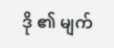ဒို ၏ မျက်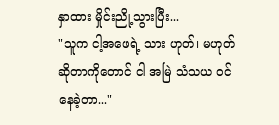နှာထား မှိုင်းညို့သွားပြီး...
"သူက ငါ့အဖေရဲ့ သား ဟုတ်၊ မဟုတ် ဆိုတာကိုတောင် ငါ အမြဲ သံသယ ဝင်နေခဲ့တာ..."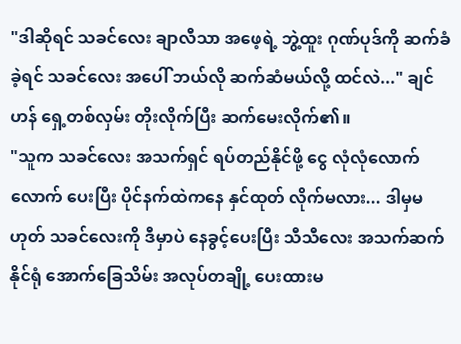"ဒါဆိုရင် သခင်လေး ချာလီသာ အဖေ့ရဲ့ ဘွဲ့ထူး ဂုဏ်ပုဒ်ကို ဆက်ခံခဲ့ရင် သခင်လေး အပေါ် ဘယ်လို ဆက်ဆံမယ်လို့ ထင်လဲ..." ချင်ဟန် ရှေ့တစ်လှမ်း တိုးလိုက်ပြီး ဆက်မေးလိုက်၏။
"သူက သခင်လေး အသက်ရှင် ရပ်တည်နိုင်ဖို့ ငွေ လုံလုံလောက်လောက် ပေးပြီး ပိုင်နက်ထဲကနေ နှင်ထုတ် လိုက်မလား... ဒါမှမဟုတ် သခင်လေးကို ဒီမှာပဲ နေခွင့်ပေးပြီး သီသီလေး အသက်ဆက် နိုင်ရုံ အောက်ခြေသိမ်း အလုပ်တချို့ ပေးထားမ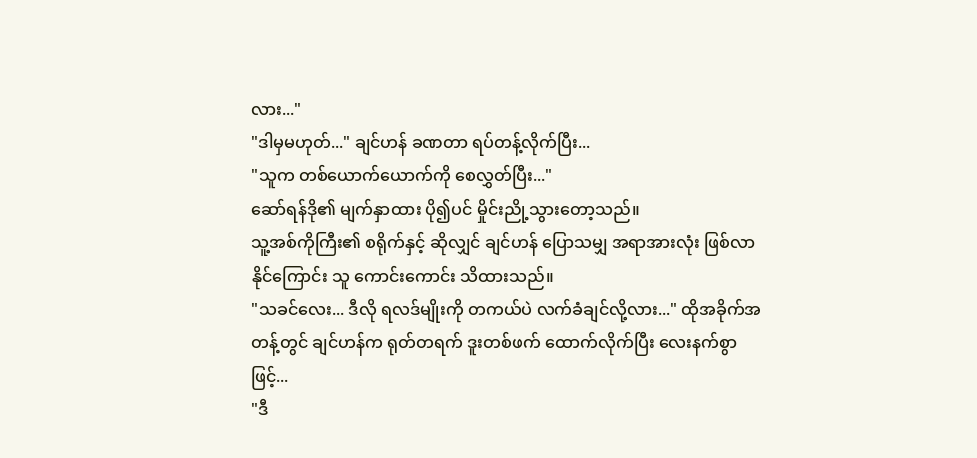လား..."
"ဒါမှမဟုတ်..." ချင်ဟန် ခဏတာ ရပ်တန့်လိုက်ပြီး...
"သူက တစ်ယောက်ယောက်ကို စေလွှတ်ပြီး..."
ဆော်ရန်ဒို၏ မျက်နှာထား ပို၍ပင် မှိုင်းညို့သွားတော့သည်။
သူ့အစ်ကိုကြီး၏ စရိုက်နှင့် ဆိုလျှင် ချင်ဟန် ပြောသမျှ အရာအားလုံး ဖြစ်လာနိုင်ကြောင်း သူ ကောင်းကောင်း သိထားသည်။
"သခင်လေး... ဒီလို ရလဒ်မျိုးကို တကယ်ပဲ လက်ခံချင်လို့လား..." ထိုအခိုက်အတန့်တွင် ချင်ဟန်က ရုတ်တရက် ဒူးတစ်ဖက် ထောက်လိုက်ပြီး လေးနက်စွာဖြင့်...
"ဒီ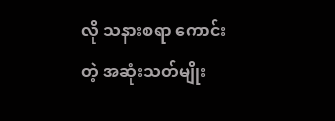လို သနားစရာ ကောင်းတဲ့ အဆုံးသတ်မျိုး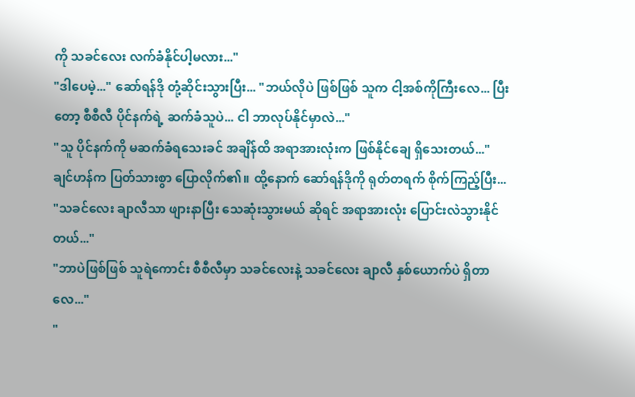ကို သခင်လေး လက်ခံနိုင်ပါ့မလား..."
"ဒါပေမဲ့..." ဆော်ရန်ဒို တုံ့ဆိုင်းသွားပြီး... "ဘယ်လိုပဲ ဖြစ်ဖြစ် သူက ငါ့အစ်ကိုကြီးလေ... ပြီးတော့ စီစီလီ ပိုင်နက်ရဲ့ ဆက်ခံသူပဲ... ငါ ဘာလုပ်နိုင်မှာလဲ..."
"သူ ပိုင်နက်ကို မဆက်ခံရသေးခင် အချိန်ထိ အရာအားလုံးက ဖြစ်နိုင်ချေ ရှိသေးတယ်..." ချင်ဟန်က ပြတ်သားစွာ ပြောလိုက်၏။ ထို့နောက် ဆော်ရန်ဒိုကို ရုတ်တရက် စိုက်ကြည့်ပြီး...
"သခင်လေး ချာလီသာ ဖျားနာပြီး သေဆုံးသွားမယ် ဆိုရင် အရာအားလုံး ပြောင်းလဲသွားနိုင်တယ်..."
"ဘာပဲဖြစ်ဖြစ် သူရဲကောင်း စီစီလီမှာ သခင်လေးနဲ့ သခင်လေး ချာလီ နှစ်ယောက်ပဲ ရှိတာလေ..."
"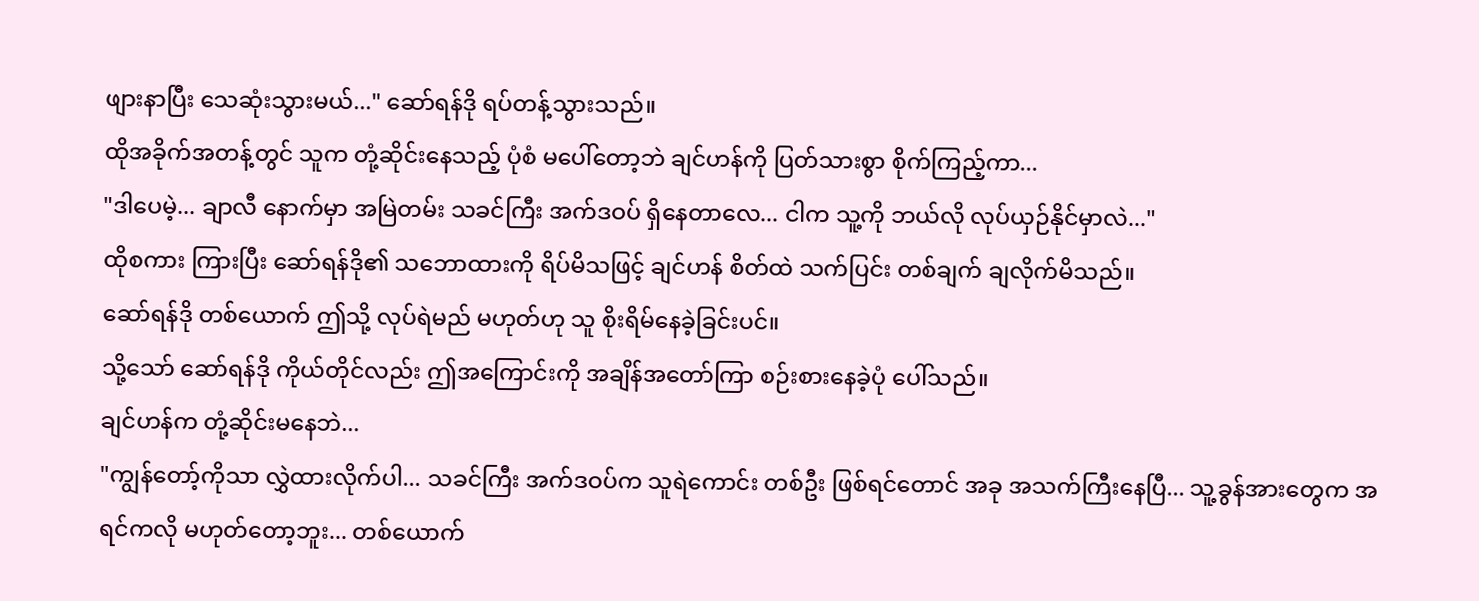ဖျားနာပြီး သေဆုံးသွားမယ်..." ဆော်ရန်ဒို ရပ်တန့်သွားသည်။
ထိုအခိုက်အတန့်တွင် သူက တုံ့ဆိုင်းနေသည့် ပုံစံ မပေါ်တော့ဘဲ ချင်ဟန်ကို ပြတ်သားစွာ စိုက်ကြည့်ကာ...
"ဒါပေမဲ့... ချာလီ နောက်မှာ အမြဲတမ်း သခင်ကြီး အက်ဒဝပ် ရှိနေတာလေ... ငါက သူ့ကို ဘယ်လို လုပ်ယှဉ်နိုင်မှာလဲ..."
ထိုစကား ကြားပြီး ဆော်ရန်ဒို၏ သဘောထားကို ရိပ်မိသဖြင့် ချင်ဟန် စိတ်ထဲ သက်ပြင်း တစ်ချက် ချလိုက်မိသည်။
ဆော်ရန်ဒို တစ်ယောက် ဤသို့ လုပ်ရဲမည် မဟုတ်ဟု သူ စိုးရိမ်နေခဲ့ခြင်းပင်။
သို့သော် ဆော်ရန်ဒို ကိုယ်တိုင်လည်း ဤအကြောင်းကို အချိန်အတော်ကြာ စဉ်းစားနေခဲ့ပုံ ပေါ်သည်။
ချင်ဟန်က တုံ့ဆိုင်းမနေဘဲ...
"ကျွန်တော့်ကိုသာ လွှဲထားလိုက်ပါ... သခင်ကြီး အက်ဒဝပ်က သူရဲကောင်း တစ်ဦး ဖြစ်ရင်တောင် အခု အသက်ကြီးနေပြီ... သူ့ခွန်အားတွေက အရင်ကလို မဟုတ်တော့ဘူး... တစ်ယောက်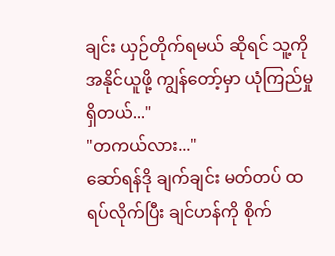ချင်း ယှဉ်တိုက်ရမယ် ဆိုရင် သူ့ကို အနိုင်ယူဖို့ ကျွန်တော့်မှာ ယုံကြည်မှု ရှိတယ်..."
"တကယ်လား..."
ဆော်ရန်ဒို ချက်ချင်း မတ်တပ် ထရပ်လိုက်ပြီး ချင်ဟန်ကို စိုက်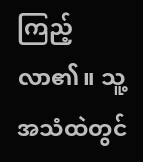ကြည့်လာ၏။ သူ့အသံထဲတွင်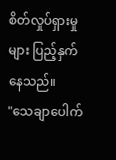စိတ်လှုပ်ရှားမှုများ ပြည့်နှက်နေသည်။
"သေချာပေါက်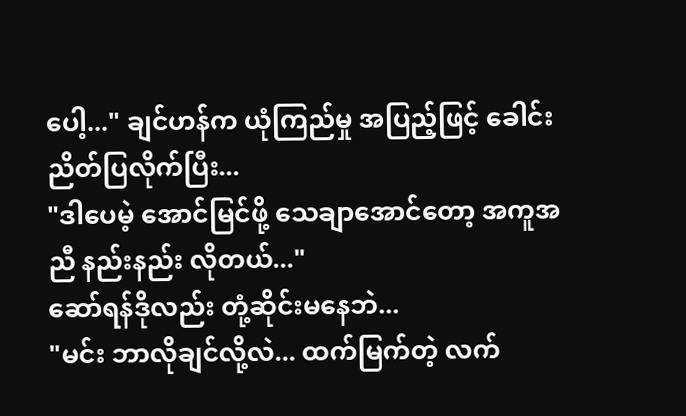ပေါ့..." ချင်ဟန်က ယုံကြည်မှု အပြည့်ဖြင့် ခေါင်းညိတ်ပြလိုက်ပြီး...
"ဒါပေမဲ့ အောင်မြင်ဖို့ သေချာအောင်တော့ အကူအညီ နည်းနည်း လိုတယ်..."
ဆော်ရန်ဒိုလည်း တုံ့ဆိုင်းမနေဘဲ...
"မင်း ဘာလိုချင်လို့လဲ... ထက်မြက်တဲ့ လက်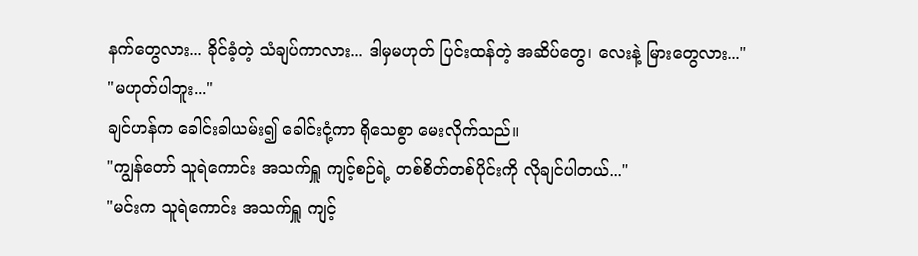နက်တွေလား... ခိုင်ခံ့တဲ့ သံချပ်ကာလား... ဒါမှမဟုတ် ပြင်းထန်တဲ့ အဆိပ်တွေ၊ လေးနဲ့ မြားတွေလား..."
"မဟုတ်ပါဘူး..."
ချင်ဟန်က ခေါင်းခါယမ်း၍ ခေါင်းငုံ့ကာ ရိုသေစွာ မေးလိုက်သည်။
"ကျွန်တော် သူရဲကောင်း အသက်ရှူ ကျင့်စဉ်ရဲ့ တစ်စိတ်တစ်ပိုင်းကို လိုချင်ပါတယ်..."
"မင်းက သူရဲကောင်း အသက်ရှူ ကျင့်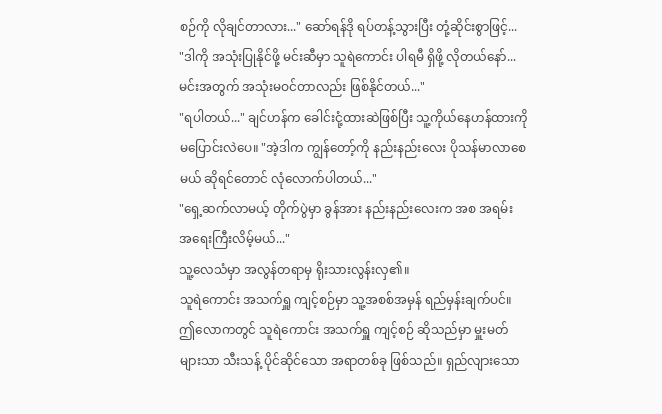စဉ်ကို လိုချင်တာလား..." ဆော်ရန်ဒို ရပ်တန့်သွားပြီး တုံ့ဆိုင်းစွာဖြင့်...
"ဒါကို အသုံးပြုနိုင်ဖို့ မင်းဆီမှာ သူရဲကောင်း ပါရမီ ရှိဖို့ လိုတယ်နော်... မင်းအတွက် အသုံးမဝင်တာလည်း ဖြစ်နိုင်တယ်..."
"ရပါတယ်..." ချင်ဟန်က ခေါင်းငုံ့ထားဆဲဖြစ်ပြီး သူ့ကိုယ်နေဟန်ထားကို မပြောင်းလဲပေ။ "အဲ့ဒါက ကျွန်တော့်ကို နည်းနည်းလေး ပိုသန်မာလာစေမယ် ဆိုရင်တောင် လုံလောက်ပါတယ်..."
"ရှေ့ဆက်လာမယ့် တိုက်ပွဲမှာ ခွန်အား နည်းနည်းလေးက အစ အရမ်း အရေးကြီးလိမ့်မယ်..."
သူ့လေသံမှာ အလွန်တရာမှ ရိုးသားလွန်းလှ၏။
သူရဲကောင်း အသက်ရှူ ကျင့်စဉ်မှာ သူ့အစစ်အမှန် ရည်မှန်းချက်ပင်။
ဤလောကတွင် သူရဲကောင်း အသက်ရှူ ကျင့်စဉ် ဆိုသည်မှာ မှူးမတ်များသာ သီးသန့် ပိုင်ဆိုင်သော အရာတစ်ခု ဖြစ်သည်။ ရှည်လျားသော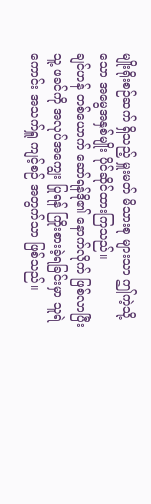မျိုးရိုးစဉ်ဆက် ရှိသည့် မှူးမတ် မိသားစု များသာ ဤကဲ့သို့သော အမွေအနှစ်မျိုး ပိုင်ဆိုင်ထားကြသည်။
ချင်ဟန် တစ်ယောက် ဆော်ရန်ဒို၏ နောက်လိုက် ဖြစ်လာပြီး သူ့ ဖခင်ကို အလုပ်အကျွေး ပြုရန် ကြိုးစားခဲ့ရခြင်းမှာ သူရဲကောင်း အသက်ရှူ ကျင့်စဉ် အတွက်သာ ဖြစ်သည်။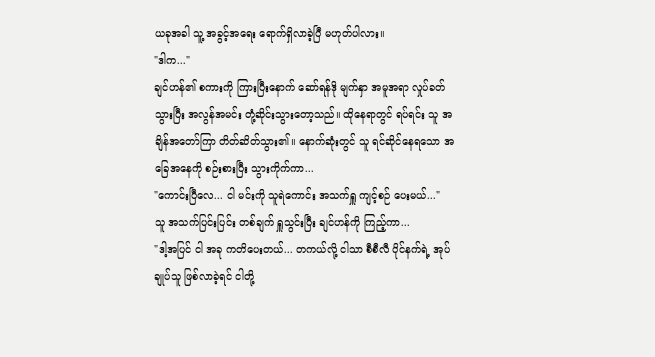ယခုအခါ သူ့ အခွင့်အရေး ရောက်ရှိလာခဲ့ပြီ မဟုတ်ပါလား။
"ဒါက..."
ချင်ဟန်၏ စကားကို ကြားပြီးနောက် ဆော်ရန်ဒို မျက်နှာ အမူအရာ လှုပ်ခတ်သွားပြီး အလွန်အမင်း တုံ့ဆိုင်းသွားတော့သည်။ ထိုနေရာတွင် ရပ်ရင်း သူ အချိန်အတော်ကြာ တိတ်ဆိတ်သွား၏။ နောက်ဆုံးတွင် သူ ရင်ဆိုင်နေရသော အခြေအနေကို စဉ်းစားပြီး သွားကိုက်ကာ...
"ကောင်းပြီလေ... ငါ မင်းကို သူရဲကောင်း အသက်ရှူ ကျင့်စဉ် ပေးမယ်..."
သူ အသက်ပြင်းပြင်း တစ်ချက် ရှူသွင်းပြီး ချင်ဟန်ကို ကြည့်ကာ...
"ဒါ့အပြင် ငါ အခု ကတိပေးတယ်... တကယ်လို့ ငါသာ စီစီလီ ပိုင်နက်ရဲ့ အုပ်ချုပ်သူ ဖြစ်လာခဲ့ရင် ငါတို့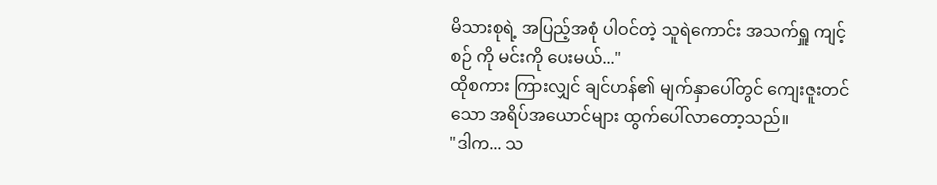မိသားစုရဲ့ အပြည့်အစုံ ပါဝင်တဲ့ သူရဲကောင်း အသက်ရှူ ကျင့်စဉ် ကို မင်းကို ပေးမယ်..."
ထိုစကား ကြားလျှင် ချင်ဟန်၏ မျက်နှာပေါ်တွင် ကျေးဇူးတင်သော အရိပ်အယောင်များ ထွက်ပေါ်လာတော့သည်။
"ဒါက... သ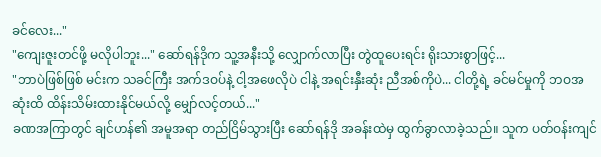ခင်လေး..."
"ကျေးဇူးတင်ဖို့ မလိုပါဘူး..." ဆော်ရန်ဒိုက သူ့အနီးသို့ လျှောက်လာပြီး တွဲထူပေးရင်း ရိုးသားစွာဖြင့်...
"ဘာပဲဖြစ်ဖြစ် မင်းက သခင်ကြီး အက်ဒဝပ်နဲ့ ငါ့အဖေလိုပဲ ငါနဲ့ အရင်းနှီးဆုံး ညီအစ်ကိုပဲ... ငါတို့ရဲ့ ခင်မင်မှုကို ဘဝအဆုံးထိ ထိန်းသိမ်းထားနိုင်မယ်လို့ မျှော်လင့်တယ်..."
ခဏအကြာတွင် ချင်ဟန်၏ အမူအရာ တည်ငြိမ်သွားပြီး ဆော်ရန်ဒို အခန်းထဲမှ ထွက်ခွာလာခဲ့သည်။ သူက ပတ်ဝန်းကျင်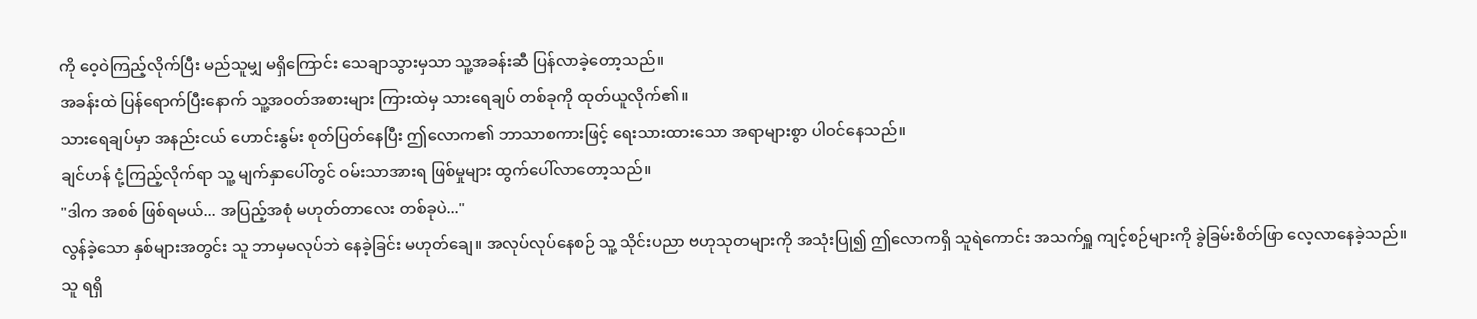ကို ဝေ့ဝဲကြည့်လိုက်ပြီး မည်သူမျှ မရှိကြောင်း သေချာသွားမှသာ သူ့အခန်းဆီ ပြန်လာခဲ့တော့သည်။
အခန်းထဲ ပြန်ရောက်ပြီးနောက် သူ့အဝတ်အစားများ ကြားထဲမှ သားရေချပ် တစ်ခုကို ထုတ်ယူလိုက်၏။
သားရေချပ်မှာ အနည်းငယ် ဟောင်းနွမ်း စုတ်ပြတ်နေပြီး ဤလောက၏ ဘာသာစကားဖြင့် ရေးသားထားသော အရာများစွာ ပါဝင်နေသည်။
ချင်ဟန် ငုံ့ကြည့်လိုက်ရာ သူ့ မျက်နှာပေါ်တွင် ဝမ်းသာအားရ ဖြစ်မှုများ ထွက်ပေါ်လာတော့သည်။
"ဒါက အစစ် ဖြစ်ရမယ်... အပြည့်အစုံ မဟုတ်တာလေး တစ်ခုပဲ..."
လွန်ခဲ့သော နှစ်များအတွင်း သူ ဘာမှမလုပ်ဘဲ နေခဲ့ခြင်း မဟုတ်ချေ။ အလုပ်လုပ်နေစဉ် သူ့ သိုင်းပညာ ဗဟုသုတများကို အသုံးပြု၍ ဤလောကရှိ သူရဲကောင်း အသက်ရှူ ကျင့်စဉ်များကို ခွဲခြမ်းစိတ်ဖြာ လေ့လာနေခဲ့သည်။
သူ ရရှိ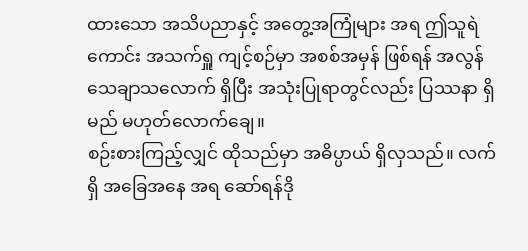ထားသော အသိပညာနှင့် အတွေ့အကြုံများ အရ ဤသူရဲကောင်း အသက်ရှူ ကျင့်စဉ်မှာ အစစ်အမှန် ဖြစ်ရန် အလွန် သေချာသလောက် ရှိပြီး အသုံးပြုရာတွင်လည်း ပြဿနာ ရှိမည် မဟုတ်လောက်ချေ။
စဉ်းစားကြည့်လျှင် ထိုသည်မှာ အဓိပ္ပာယ် ရှိလှသည်။ လက်ရှိ အခြေအနေ အရ ဆော်ရန်ဒို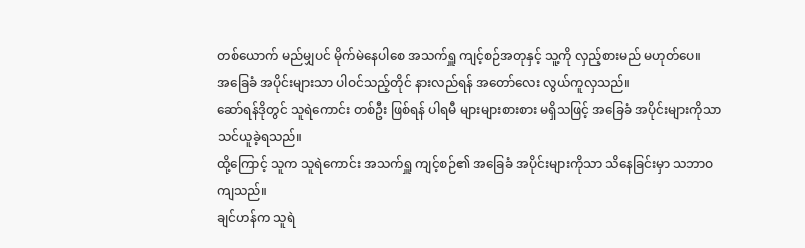တစ်ယောက် မည်မျှပင် မိုက်မဲနေပါစေ အသက်ရှူ ကျင့်စဉ်အတုနှင့် သူ့ကို လှည့်စားမည် မဟုတ်ပေ။
အခြေခံ အပိုင်းများသာ ပါဝင်သည့်တိုင် နားလည်ရန် အတော်လေး လွယ်ကူလှသည်။
ဆော်ရန်ဒိုတွင် သူရဲကောင်း တစ်ဦး ဖြစ်ရန် ပါရမီ များများစားစား မရှိသဖြင့် အခြေခံ အပိုင်းများကိုသာ သင်ယူခဲ့ရသည်။
ထို့ကြောင့် သူက သူရဲကောင်း အသက်ရှူ ကျင့်စဉ်၏ အခြေခံ အပိုင်းများကိုသာ သိနေခြင်းမှာ သဘာဝကျသည်။
ချင်ဟန်က သူရဲ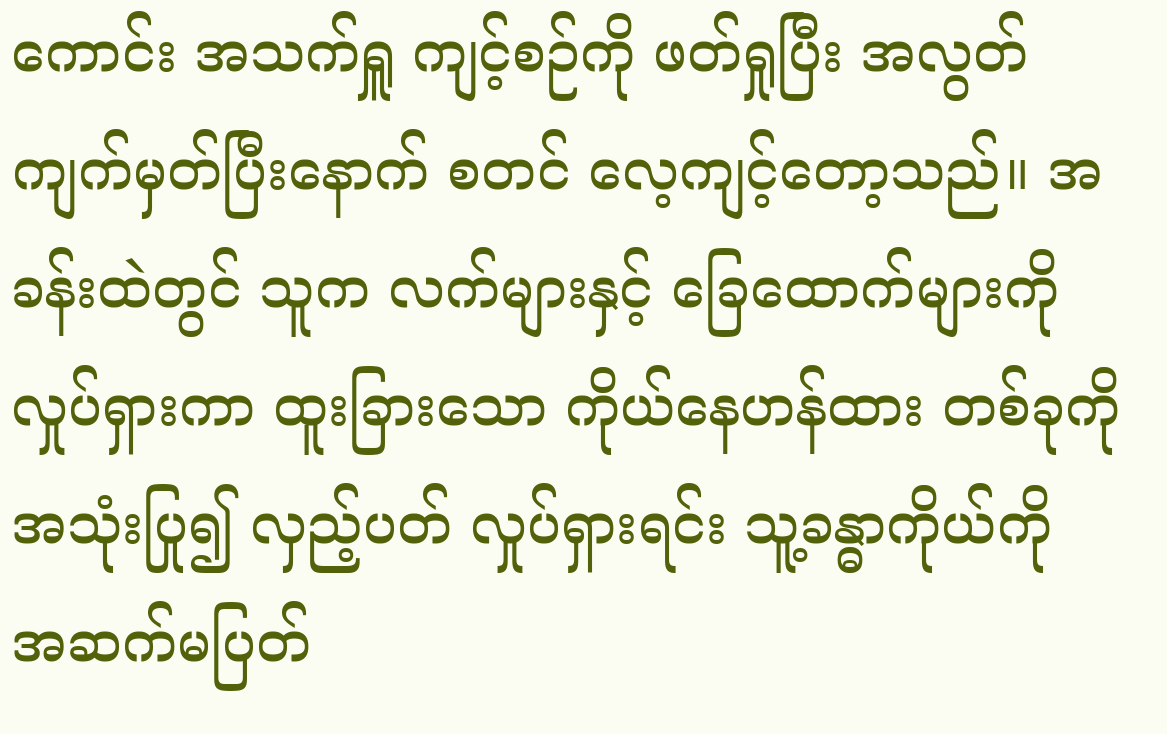ကောင်း အသက်ရှူ ကျင့်စဉ်ကို ဖတ်ရှုပြီး အလွတ်ကျက်မှတ်ပြီးနောက် စတင် လေ့ကျင့်တော့သည်။ အခန်းထဲတွင် သူက လက်များနှင့် ခြေထောက်များကို လှုပ်ရှားကာ ထူးခြားသော ကိုယ်နေဟန်ထား တစ်ခုကို အသုံးပြု၍ လှည့်ပတ် လှုပ်ရှားရင်း သူ့ခန္ဓာကိုယ်ကို အဆက်မပြတ်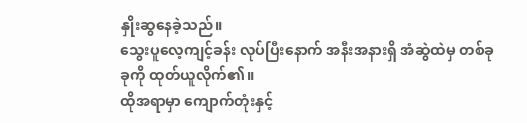နှိုးဆွနေခဲ့သည်။
သွေးပူလေ့ကျင့်ခန်း လုပ်ပြီးနောက် အနီးအနားရှိ အံဆွဲထဲမှ တစ်ခုခုကို ထုတ်ယူလိုက်၏။
ထိုအရာမှာ ကျောက်တုံးနှင့်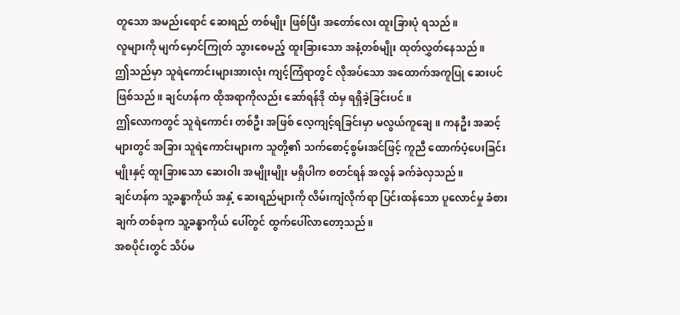တူသော အမည်းရောင် ဆေးရည် တစ်မျိုး ဖြစ်ပြီး အတော်လေး ထူးခြားပုံ ရသည်။
လူများကို မျက်မှောင်ကြုတ် သွားစေမည့် ထူးခြားသော အနံ့တစ်မျိုး ထုတ်လွှတ်နေသည်။
ဤသည်မှာ သူရဲကောင်းများအားလုံး ကျင့်ကြံရာတွင် လိုအပ်သော အထောက်အကူပြု ဆေးပင် ဖြစ်သည်။ ချင်ဟန်က ထိုအရာကိုလည်း ဆော်ရန်ဒို ထံမှ ရရှိခဲ့ခြင်းပင်။
ဤလောကတွင် သူရဲကောင်း တစ်ဦး အဖြစ် လေ့ကျင့်ရခြင်းမှာ မလွယ်ကူချေ။ ကနဦး အဆင့်များတွင် အခြား သူရဲကောင်းများက သူတို့၏ သက်စောင့်စွမ်းအင်ဖြင့် ကူညီ ထောက်ပံ့ပေးခြင်းမျိုးနှင့် ထူးခြားသော ဆေးဝါး အမျိုးမျိုး မရှိပါက စတင်ရန် အလွန် ခက်ခဲလှသည်။
ချင်ဟန်က သူ့ခန္ဓာကိုယ် အနှံ့ ဆေးရည်များကို လိမ်းကျံလိုက်ရာ ပြင်းထန်သော ပူလောင်မှု ခံစားချက် တစ်ခုက သူ့ခန္ဓာကိုယ် ပေါ်တွင် ထွက်ပေါ်လာတော့သည်။
အစပိုင်းတွင် သိပ်မ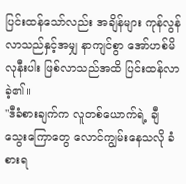ပြင်းထန်သော်လည်း အချိန်များ ကုန်လွန်လာသည်နှင့်အမျှ နာကျင်စွာ အော်ဟစ်မိလုနီးပါး ဖြစ်လာသည်အထိ ပြင်းထန်လာခဲ့၏။
"ဒီခံစားချက်က လူတစ်ယောက်ရဲ့ ချီသွေးကြောတွေ လောင်ကျွမ်းနေသလို ခံစားရ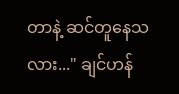တာနဲ့ ဆင်တူနေသလား..." ချင်ဟန်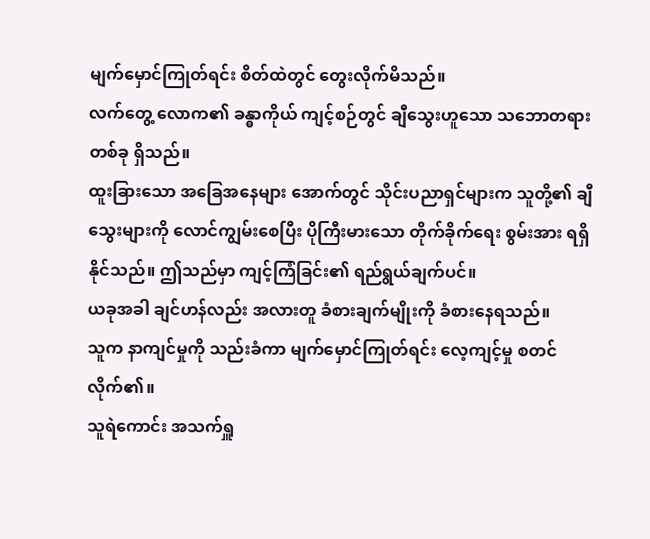မျက်မှောင်ကြုတ်ရင်း စိတ်ထဲတွင် တွေးလိုက်မိသည်။
လက်တွေ့ လောက၏ ခန္ဓာကိုယ် ကျင့်စဉ်တွင် ချီသွေးဟူသော သဘောတရား တစ်ခု ရှိသည်။
ထူးခြားသော အခြေအနေများ အောက်တွင် သိုင်းပညာရှင်များက သူတို့၏ ချီသွေးများကို လောင်ကျွမ်းစေပြီး ပိုကြီးမားသော တိုက်ခိုက်ရေး စွမ်းအား ရရှိနိုင်သည်။ ဤသည်မှာ ကျင့်ကြံခြင်း၏ ရည်ရွယ်ချက်ပင်။
ယခုအခါ ချင်ဟန်လည်း အလားတူ ခံစားချက်မျိုးကို ခံစားနေရသည်။
သူက နာကျင်မှုကို သည်းခံကာ မျက်မှောင်ကြုတ်ရင်း လေ့ကျင့်မှု စတင်လိုက်၏။
သူရဲကောင်း အသက်ရှူ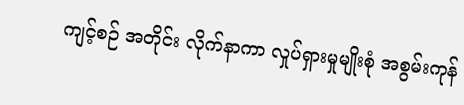ကျင့်စဉ် အတိုင်း လိုက်နာကာ လှုပ်ရှားမှုမျိုးစုံ အစွမ်းကုန်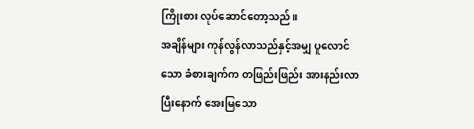ကြိုးစား လုပ်ဆောင်တော့သည်။
အချိန်များ ကုန်လွန်လာသည်နှင့်အမျှ ပူလောင်သော ခံစားချက်က တဖြည်းဖြည်း အားနည်းလာပြီးနောက် အေးမြသော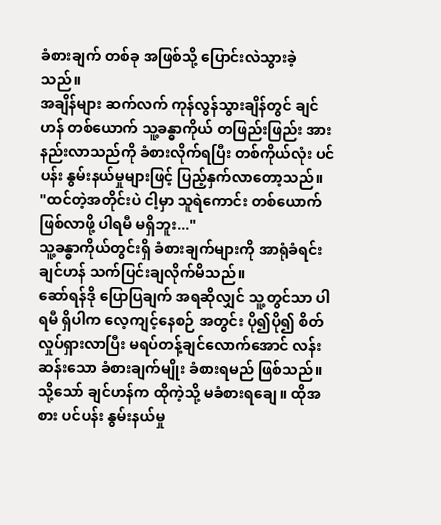ခံစားချက် တစ်ခု အဖြစ်သို့ ပြောင်းလဲသွားခဲ့သည်။
အချိန်များ ဆက်လက် ကုန်လွန်သွားချိန်တွင် ချင်ဟန် တစ်ယောက် သူ့ခန္ဓာကိုယ် တဖြည်းဖြည်း အားနည်းလာသည်ကို ခံစားလိုက်ရပြီး တစ်ကိုယ်လုံး ပင်ပန်း နွမ်းနယ်မှုများဖြင့် ပြည့်နှက်လာတော့သည်။
"ထင်တဲ့အတိုင်းပဲ ငါ့မှာ သူရဲကောင်း တစ်ယောက် ဖြစ်လာဖို့ ပါရမီ မရှိဘူး..."
သူ့ခန္ဓာကိုယ်တွင်းရှိ ခံစားချက်များကို အာရုံခံရင်း ချင်ဟန် သက်ပြင်းချလိုက်မိသည်။
ဆော်ရန်ဒို ပြောပြချက် အရဆိုလျှင် သူ့တွင်သာ ပါရမီ ရှိပါက လေ့ကျင့်နေစဉ် အတွင်း ပို၍ပို၍ စိတ်လှုပ်ရှားလာပြီး မရပ်တန့်ချင်လောက်အောင် လန်းဆန်းသော ခံစားချက်မျိုး ခံစားရမည် ဖြစ်သည်။
သို့သော် ချင်ဟန်က ထိုကဲ့သို့ မခံစားရချေ။ ထိုအစား ပင်ပန်း နွမ်းနယ်မှု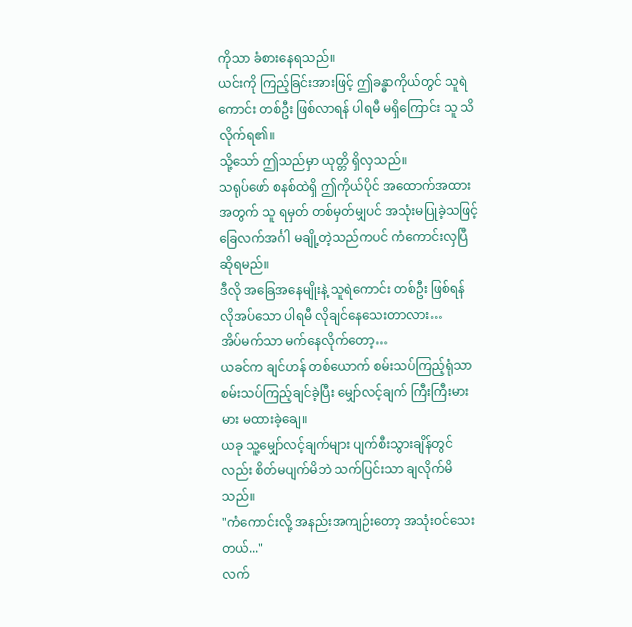ကိုသာ ခံစားနေရသည်။
ယင်းကို ကြည့်ခြင်းအားဖြင့် ဤခန္ဓာကိုယ်တွင် သူရဲကောင်း တစ်ဦး ဖြစ်လာရန် ပါရမီ မရှိကြောင်း သူ သိလိုက်ရ၏။
သို့သော် ဤသည်မှာ ယုတ္တိ ရှိလှသည်။
သရုပ်ဖော် စနစ်ထဲရှိ ဤကိုယ်ပိုင် အထောက်အထား အတွက် သူ ရမှတ် တစ်မှတ်မျှပင် အသုံးမပြုခဲ့သဖြင့် ခြေလက်အင်္ဂါ မချို့တဲ့သည်ကပင် ကံကောင်းလှပြီ ဆိုရမည်။
ဒီလို အခြေအနေမျိုးနဲ့ သူရဲကောင်း တစ်ဦး ဖြစ်ရန် လိုအပ်သော ပါရမီ လိုချင်နေသေးတာလား…
အိပ်မက်သာ မက်နေလိုက်တော့…
ယခင်က ချင်ဟန် တစ်ယောက် စမ်းသပ်ကြည့်ရုံသာ စမ်းသပ်ကြည့်ချင်ခဲ့ပြီး မျှော်လင့်ချက် ကြီးကြီးမားမား မထားခဲ့ချေ။
ယခု သူ့မျှော်လင့်ချက်များ ပျက်စီးသွားချိန်တွင်လည်း စိတ်မပျက်မိဘဲ သက်ပြင်းသာ ချလိုက်မိသည်။
"ကံကောင်းလို့ အနည်းအကျဉ်းတော့ အသုံးဝင်သေးတယ်..."
လက်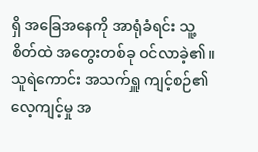ရှိ အခြေအနေကို အာရုံခံရင်း သူ့စိတ်ထဲ အတွေးတစ်ခု ဝင်လာခဲ့၏။
သူရဲကောင်း အသက်ရှူ ကျင့်စဉ်၏ လေ့ကျင့်မှု အ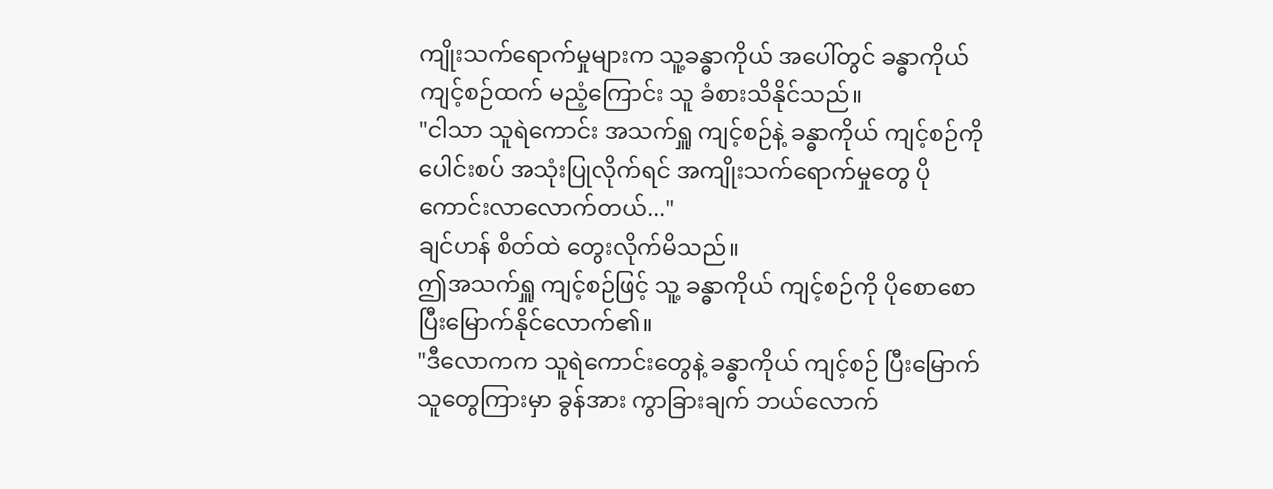ကျိုးသက်ရောက်မှုများက သူ့ခန္ဓာကိုယ် အပေါ်တွင် ခန္ဓာကိုယ် ကျင့်စဉ်ထက် မညံ့ကြောင်း သူ ခံစားသိနိုင်သည်။
"ငါသာ သူရဲကောင်း အသက်ရှူ ကျင့်စဉ်နဲ့ ခန္ဓာကိုယ် ကျင့်စဉ်ကို ပေါင်းစပ် အသုံးပြုလိုက်ရင် အကျိုးသက်ရောက်မှုတွေ ပိုကောင်းလာလောက်တယ်..."
ချင်ဟန် စိတ်ထဲ တွေးလိုက်မိသည်။
ဤအသက်ရှူ ကျင့်စဉ်ဖြင့် သူ့ ခန္ဓာကိုယ် ကျင့်စဉ်ကို ပိုစောစော ပြီးမြောက်နိုင်လောက်၏။
"ဒီလောကက သူရဲကောင်းတွေနဲ့ ခန္ဓာကိုယ် ကျင့်စဉ် ပြီးမြောက်သူတွေကြားမှာ ခွန်အား ကွာခြားချက် ဘယ်လောက်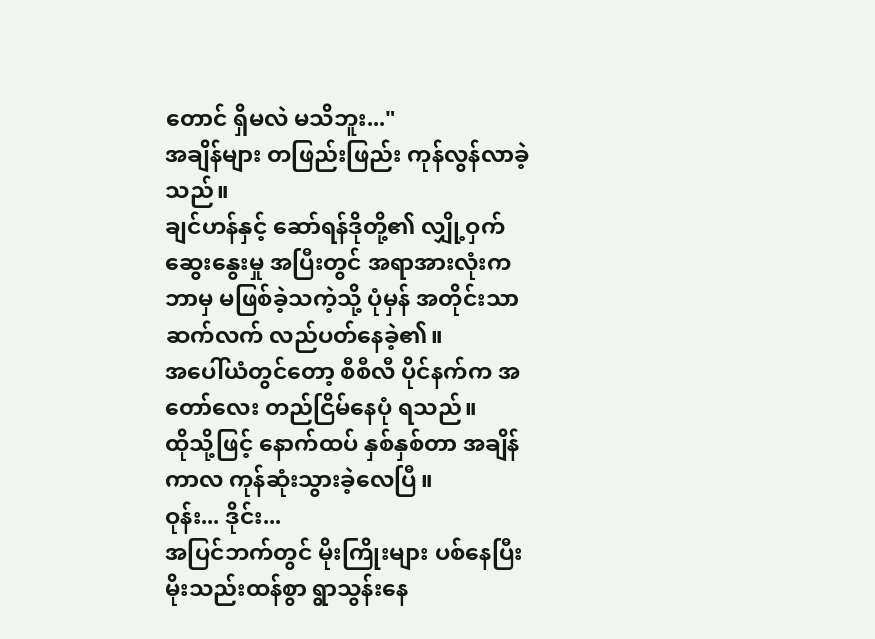တောင် ရှိမလဲ မသိဘူး..."
အချိန်များ တဖြည်းဖြည်း ကုန်လွန်လာခဲ့သည်။
ချင်ဟန်နှင့် ဆော်ရန်ဒိုတို့၏ လျှို့ဝှက် ဆွေးနွေးမှု အပြီးတွင် အရာအားလုံးက ဘာမှ မဖြစ်ခဲ့သကဲ့သို့ ပုံမှန် အတိုင်းသာ ဆက်လက် လည်ပတ်နေခဲ့၏။
အပေါ်ယံတွင်တော့ စီစီလီ ပိုင်နက်က အတော်လေး တည်ငြိမ်နေပုံ ရသည်။
ထိုသို့ဖြင့် နောက်ထပ် နှစ်နှစ်တာ အချိန်ကာလ ကုန်ဆုံးသွားခဲ့လေပြီ။
ဝုန်း... ဒိုင်း...
အပြင်ဘက်တွင် မိုးကြိုးများ ပစ်နေပြီး မိုးသည်းထန်စွာ ရွာသွန်းနေ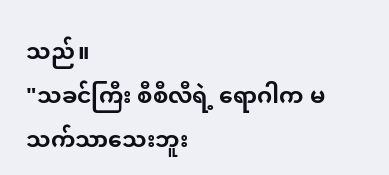သည်။
"သခင်ကြီး စီစီလီရဲ့ ရောဂါက မသက်သာသေးဘူး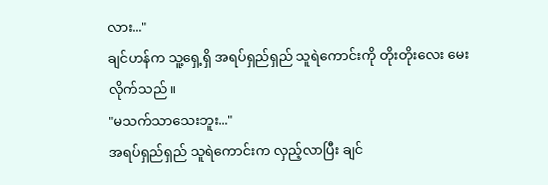လား..."
ချင်ဟန်က သူ့ရှေ့ရှိ အရပ်ရှည်ရှည် သူရဲကောင်းကို တိုးတိုးလေး မေးလိုက်သည်။
"မသက်သာသေးဘူး..."
အရပ်ရှည်ရှည် သူရဲကောင်းက လှည့်လာပြီး ချင်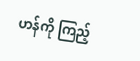ဟန်ကို ကြည့်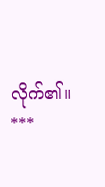လိုက်၏။
***